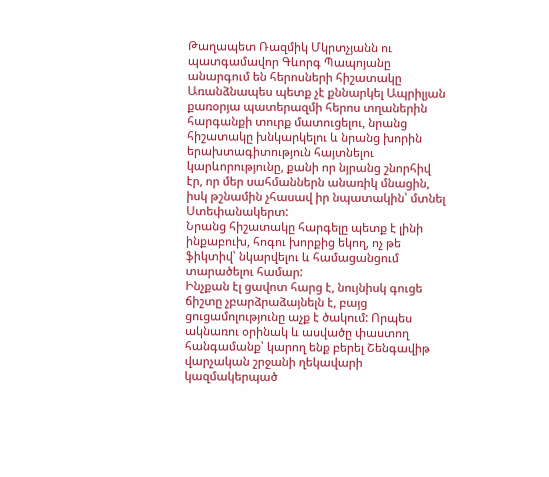Թաղապետ Ռազմիկ Մկրտչյանն ու պատգամավոր Գևորգ Պապոյանը անարգում են հերոսների հիշատակը
Առանձնապես պետք չէ քննարկել Ապրիլյան քառօրյա պատերազմի հերոս տղաներին հարգանքի տուրք մատուցելու, նրանց հիշատակը խնկարկելու և նրանց խորին երախտագիտություն հայտնելու կարևորությունը, քանի որ նյրանց շնորհիվ էր, որ մեր սահմաններն անառիկ մնացին, իսկ թշնամին չհասավ իր նպատակին՝ մտնել Ստեփանակերտ:
Նրանց հիշատակը հարգելը պետք է լինի ինքաբուխ, հոգու խորքից եկող, ոչ թե ֆիկտիվ՝ նկարվելու և համացանցում տարածելու համար:
Ինչքան էլ ցավոտ հարց է, նույնիսկ գուցե ճիշտը չբարձրաձայնելն է, բայց ցուցամոլությունը աչք է ծակում: Որպես ակնառու օրինակ և ասվածը փաստող հանգամանք՝ կարող ենք բերել Շենգավիթ վարչական շրջանի ղեկավարի կազմակերպած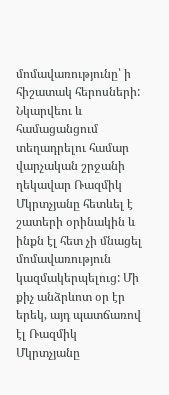մոմավառությունը՝ ի հիշատակ հերոսների:
Նկարվեու և համացանցում տեղադրելու համար վարչական շրջանի ղեկավար Ռազմիկ Մկրտչյանը հետևել է շատերի օրինակին և ինքն էլ հետ չի մնացել մոմավառություն կազմակերպելուց: Մի քիչ անձրևոտ օր էր երեկ, այդ պատճառով էլ Ռազմիկ Մկրտչյանը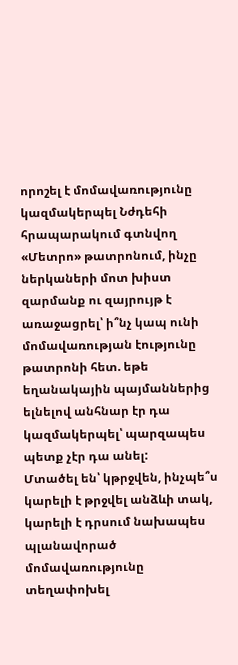որոշել է մոմավառությունը կազմակերպել Նժդեհի հրապարակում գտնվող «Մետրո» թատրոնում, ինչը ներկաների մոտ խիստ զարմանք ու զայրույթ է առաջացրել՝ ի՞նչ կապ ունի մոմավառության էությունը թատրոնի հետ. եթե եղանակային պայմաններից ելնելով անհնար էր դա կազմակերպել՝ պարզապես պետք չէր դա անել:
Մտածել են՝ կթրջվեն, ինչպե՞ս կարելի է թրջվել անձևի տակ, կարելի է դրսում նախապես պլանավորած մոմավառությունը տեղափոխել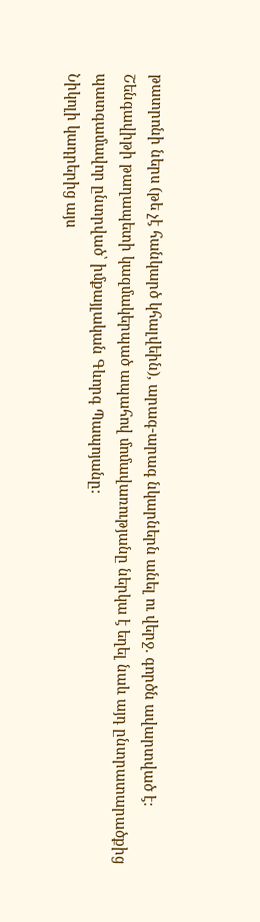թատրոնի ներս (թե չէ հանկարծ կհալվեին), արագ-արագ նկարներն անել ու վերջ. գործն ավարտված է:
Շենգավիթի թաղապետի կազմակերպած ապահով մոմավառությանը ներկա է եղել նաև այդ ընտրատարածքից պատգամավոր ընտրված՝ իմքայլական Գևորգ Պապոյանը:
Նիկոլի կադրերից այս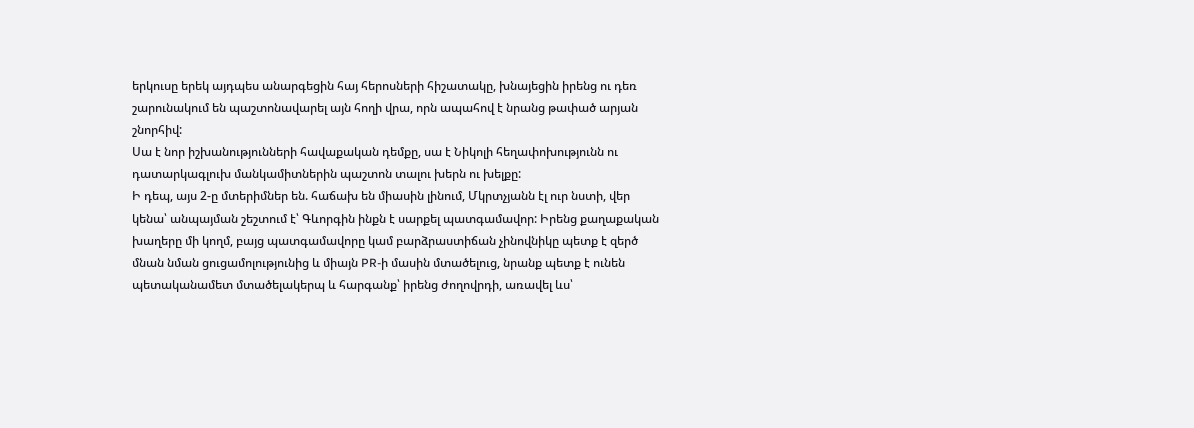երկուսը երեկ այդպես անարգեցին հայ հերոսների հիշատակը, խնայեցին իրենց ու դեռ շարունակում են պաշտոնավարել այն հողի վրա, որն ապահով է նրանց թափած արյան շնորհիվ:
Սա է նոր իշխանությունների հավաքական դեմքը, սա է Նիկոլի հեղափոխությունն ու դատարկագլուխ մանկամիտներին պաշտոն տալու խերն ու խելքը:
Ի դեպ, այս 2-ը մտերիմներ են. հաճախ են միասին լինում, Մկրտչյանն էլ ուր նստի, վեր կենա՝ անպայման շեշտում է՝ Գևորգին ինքն է սարքել պատգամավոր: Իրենց քաղաքական խաղերը մի կողմ, բայց պատգամավորը կամ բարձրաստիճան չինովնիկը պետք է զերծ մնան նման ցուցամոլությունից և միայն PR-ի մասին մտածելուց, նրանք պետք է ունեն պետականամետ մտածելակերպ և հարգանք՝ իրենց ժողովրդի, առավել ևս՝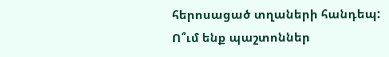հերոսացած տղաների հանդեպ:
Ո՞ւմ ենք պաշտոններ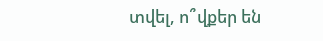տվել, ո՞վքեր են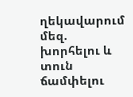ղեկավարում մեզ. խորհելու և տուն ճամփելու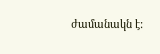ժամանակն է: